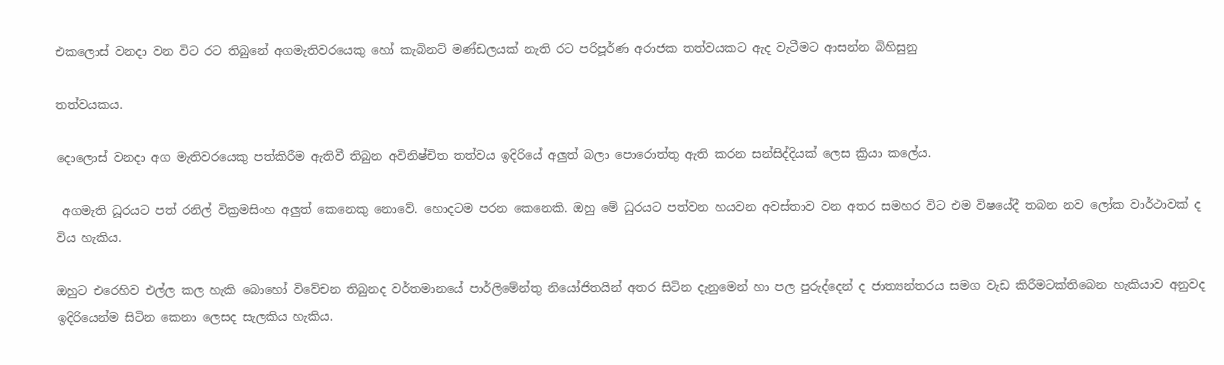එකලොස් වනදා වන විට රට තිබුනේ අගමැතිවරයෙකු හෝ කැබිනට් මණ්ඩලයක් නැති රට පරිපූර්ණ අරාජක තත්වයකට ඇද වැටීමට ආසන්න බිහිසුනු

තත්වයකය.

දොලොස් වනදා අග මැතිවරයෙකු පත්කිරීම ඇතිවී තිබුන අවිනිෂ්චිත තත්වය ඉදිරියේ අලුත් බලා පොරොත්තු ඇති කරන සන්සිද්දියක් ලෙස ක්‍රියා කලේය.

 අගමැති ධූරයට පත් රනිල් වික්‍රමසිංහ අලුත් කෙනෙකු නොවේ. හොදටම පරන කෙනෙකි. ඔහු මේ ධුරයට පත්වන හයවන අවස්තාව වන අතර සමහර විට එම විෂයේදී තබන නව ලෝක වාර්ථාවක් ද විය හැකිය.

ඔහුට එරෙහිව එල්ල කල හැකි බොහෝ විවේචන තිබුනද වර්තමානයේ පාර්ලිමේන්තු නියෝජිතයින් අතර සිටින දැනුමෙන් හා පල පුරුද්දෙන් ද ජාත්‍යන්තරය සමග වැඩ කිරීමටක්තිබෙන හැකියාව අනුවද ඉදිරියෙන්ම සිටින කෙනා ලෙසද සැලකිය හැකිය.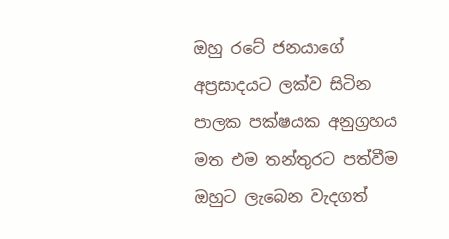ඔහු රටේ ජනයාගේ අප්‍රසාදයට ලක්ව සිටින පාලක පක්ෂයක අනුග්‍රහය මත එම තන්තුරට පත්වීම ඔහුට ලැබෙන වැදගත්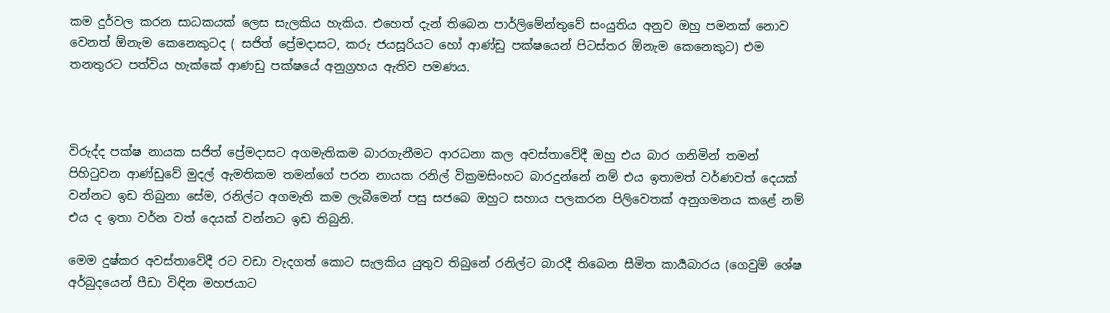කම දුර්වල කරන සාධකයක් ලෙස සැලකිය හැකිය. එහෙත් දැන් තිබෙන පාර්ලිමේන්තුවේ සංයුතිය අනුව ඔහු පමනක් නොව වෙනත් ඕනැම කෙනෙකුටද ( සජිත් ප්‍රේමදාසට, කරු ජයසූරියට හෝ ආණ්ඩු පක්ෂයෙන් පිටස්තර ඕනැම කෙනෙකුට) එම තනතුරට පත්විය හැක්කේ ආණඩු පක්ෂයේ අනුග්‍රහය ඇතිව පමණය.



විරුද්ද පක්ෂ නායක සජිත් ප්‍රේමදාසට අගමැතිකම බාරගැනීමට ආරධනා කල අවස්තාවේදී ඔහු එය බාර ගනිමින් තමන් පිහිටුවන ආණ්ඩුවේ මුදල් ඇමතිකම තමන්ගේ පරන නායක රනිල් වික්‍රමසිංහට බාරදුන්නේ නම් එය ඉතාමත් වර්ණවත් දෙයක් වන්නට ඉඩ තිබුනා සේම, රනිල්ට අගමැති කම ලැබීමෙන් පසු සජබෙ ඔහුට සහාය පලකරන පිලිවෙතක් අනුගමනය කළේ නම් එය ද ඉතා වර්න වත් දෙයක් වන්නට ඉඩ තිබුනි.

මෙම දුෂ්කර අවස්තාවේදී රට වඩා වැදගත් කොට සැලකිය යුතුව තිබුනේ රනිල්ට බාරදී තිබෙන සීමිත කාර්‍යබාරය (ගෙවුම් ශේෂ අර්බුදයෙන් පීඩා විඳින මහජයාට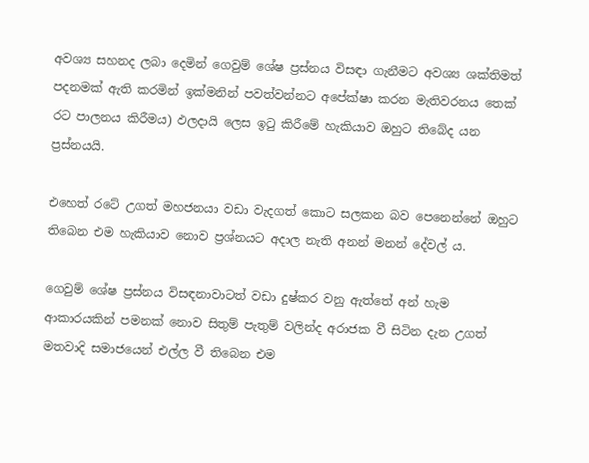අවශ්‍ය සහනද ලබා දෙමින් ගෙවුම් ශේෂ ප්‍රස්නය විසඳා ගැනීමට අවශ්‍ය ශක්තිමත් පදනමක් ඇති කරමින් ඉක්මනින් පවත්වන්නට අපේක්ෂා කරන මැතිවරනය තෙක් රට පාලනය කිරීමය) ඵලදායි ලෙස ඉටු කිරීමේ හැකියාව ඔහුට තිබේද යන ප්‍රස්නයයි.

එහෙත් රටේ උගත් මහජනයා වඩා වැදගත් කොට සලකන බව පෙනෙන්නේ ඔහුට තිබෙන එම හැකියාව නොව ප්‍රශ්නයට අදාල නැති අනන් මනන් දේවල්‍ ය.

ගෙවුම් ශේෂ ප්‍රස්නය විසඳනාවාටත් වඩා දුෂ්කර වනු ඇත්තේ අන් හැම ආකාරයකින් පමනක් නොව සිතුම් පැතුම් වලින්ද අරාජක වී සිටින දැන උගත් මතවාදි සමාජයෙන් එල්ල වී තිබෙන එම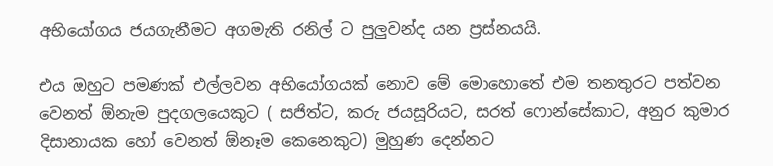අභියෝගය ජයගැනීමට අගමැති රනිල් ට පුලුවන්ද යන ප්‍රස්නයයි.

එය ඔහුට පමණක් එල්ලවන අභියෝගයක් නොව මේ මොහොතේ එම තනතුරට පත්වන වෙනත් ඕනැම පුදගලයෙකුට ( සජිත්ට, කරු ජයසූරියට, සරත් ෆොන්සේකාට, අනුර කුමාර දිසානායක හෝ වෙනත් ඕනෑම කෙනෙකුට) මුහුණ දෙන්නට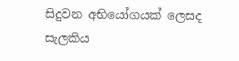සිදුවන අභියෝගයක් ලෙසද සැලකිය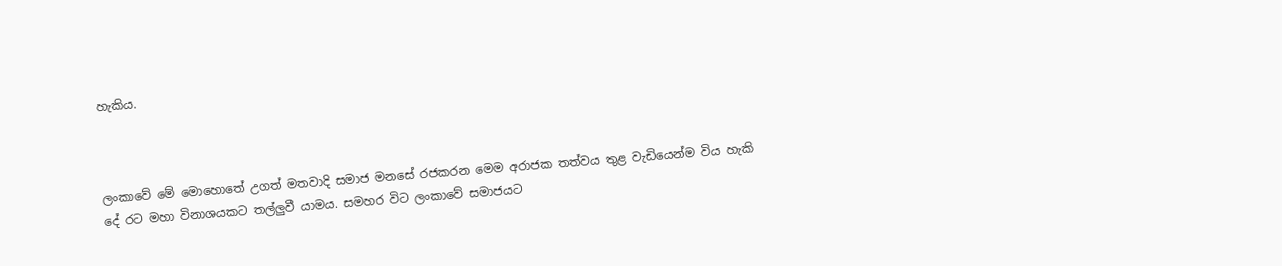හැකිය.



ලංකාවේ මේ මොහොතේ උගත් මතවාදි සමාජ මනසේ රජකරන මෙම අරාජක තත්වය තුළ වැඩියෙන්ම විය හැකි දේ රට මහා විනාශයකට තල්ලුවී යාමය. සමහර විට ලංකාවේ සමාජයට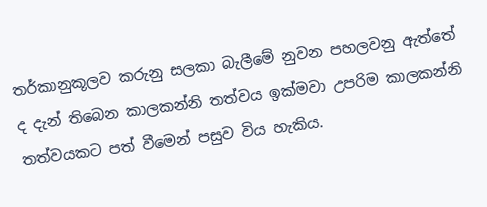තර්කානුකූලව කරුනු සලකා බැලීමේ නුවන පහලවනු ඇත්තේ ද දැන් තිබෙන කාලකන්නි තත්වය ඉක්මවා උපරිම කාලකන්නි තත්වයකට පත් වීමෙන් පසුව විය හැකිය.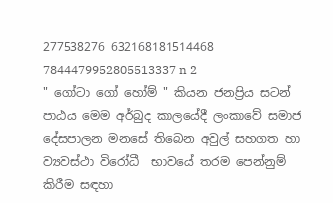277538276 632168181514468 7844479952805513337 n 2
" ගෝටා ගෝ හෝම් " කියන ජනප්‍රිය සටන් පාඨය මෙම අර්බුද කාලයේදී ලංකාවේ සමාජ දේසපාලන මනසේ තිබෙන අවුල් සහගත හා ව්‍යවස්ථා විරෝධී  භාවයේ තරම පෙන්නුම් කිරීම සඳහා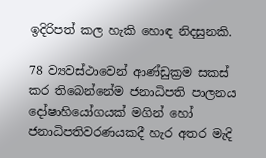ඉදිරිපත් කල හැකි හොඳ නිදසුනකි.

78 ව්‍යවස්ථාවෙන් ආණ්ඩුක්‍රම සකස් කර තිබෙන්නේම ජනාධිපති පාලනය දෝෂාහියෝගයක් මගින් හෝ ජනාධිපතිවරණයකදී හැර අතර මැදි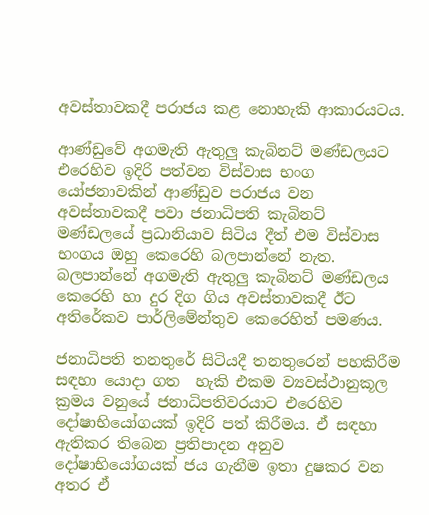අවස්තාවකදී පරාජය කළ නොහැකි ආකාරයටය.

ආණ්ඩුවේ අගමැති ඇතුලු කැබිනට් මණ්ඩලයට එරෙහිව ඉදිරි පත්වන විස්වාස භංග යෝජනාවකින් ආණ්ඩුව පරාජය වන අවස්තාවකදී පවා ජනාධිපති කැබිනට් මණ්ඩලයේ ප්‍රධානියාව සිටිය දීත් එම විස්වාස භංගය ඔහු කෙරෙහි බලපාන්නේ නැත. බලපාන්නේ අගමැති ඇතුලු කැබිනට් මණ්ඩලය කෙරෙහි හා දුර දිග ගිය අවස්තාවකදී ඊට අතිරේකව පාර්ලිමේන්තුව කෙරෙහිත් පමණය.

ජනාධිපති තනතුරේ සිටියදී තනතුරෙන් පහකිරීම සඳහා යොදා ගත  හැකි එකම ව්‍යවස්ථානුකූල ක්‍රමය වනුයේ ජනාධිපතිවරයාට එරෙහිව දෝෂාභියෝගයක් ඉදිරි පත් කිරීමය. ඒ සඳහා ඇතිකර තිබෙන ප්‍රතිපාදන අනුව දෝෂාභියෝගයක් ජය ගැනීම ඉතා දුෂකර වන අතර ඒ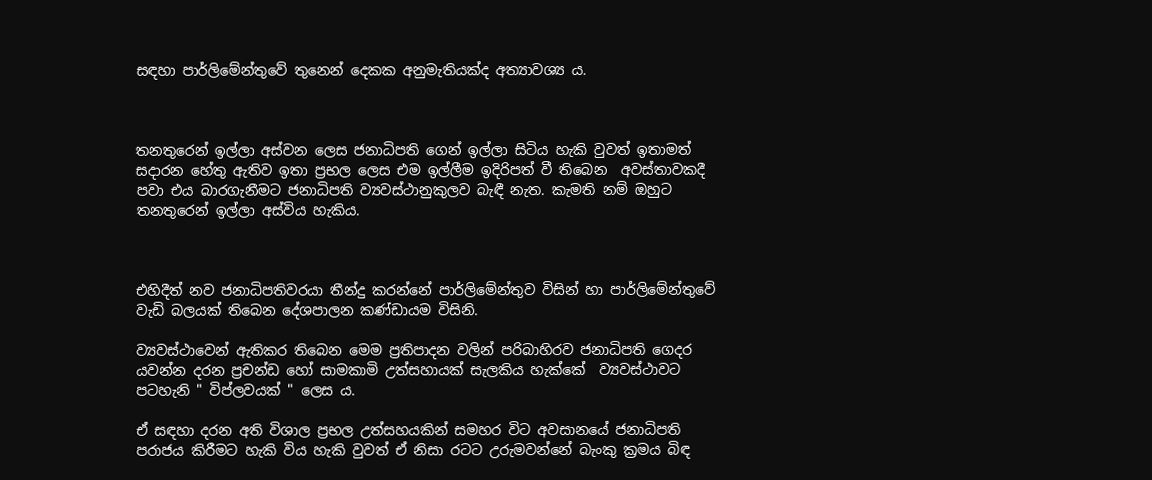සඳහා පාර්ලිමේන්තුවේ තුනෙන් දෙකක අනුමැතියක්ද අත්‍යාවශ්‍ය ය.



තනතුරෙන් ඉල්ලා අස්වන ලෙස ජනාධිපති ගෙන් ඉල්ලා සිටිය හැකි වුවත් ඉතාමත් සදාරන හේතු ඇතිව ඉතා ප්‍රභල ලෙස එම ඉල්ලීම ඉදිරිපත් වී තිබෙන  අවස්තාවකදී පවා එය බාරගැනීමට ජනාධිපති ව්‍යවස්ථානුකුලව බැඳී නැත. කැමති නම් ඔහුට තනතුරෙන් ඉල්ලා අස්විය හැකිය.



එහිදීත් නව ජනාධිපතිවරයා තීන්දු කරන්නේ පාර්ලිමේන්තුව විසින් හා පාර්ලිමේන්තුවේ වැඩි බලයක් තිබෙන දේශපාලන කණ්ඩායම විසිනි.

ව්‍යවස්ථාවෙන් ඇතිකර තිබෙන මෙම ප්‍රතිපාදන වලින් පරිබාහිරව ජනාධිපති ගෙදර යවන්න දරන ප්‍රචන්ඩ හෝ සාමකාමි උත්සහායක් සැලකිය හැක්කේ  ව්‍යවස්ථාවට පටහැනි " විප්ලවයක් " ලෙස ය.

ඒ සඳහා දරන අති විශාල ප්‍රභල උත්සහයකින් සමහර විට අවසානයේ ජනාධිපති පරාජය කිරීමට හැකි විය හැකි වුවත් ඒ නිසා රටට උරුමවන්නේ බැංකු ක්‍රමය බිඳ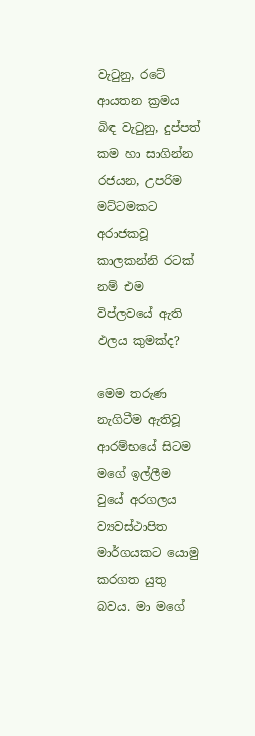වැටුනු, රටේ ආයතන ක්‍රමය බිඳ වැටුනු, දුප්පත් කම හා සාගින්න රජයන, උපරිම මට්ටමකට අරාජකවූ කාලකන්නි රටක් නම් එම විප්ලවයේ ඇති ඵලය කුමක්ද?

මෙම තරුණ නැගිටීම ඇතිවූ ආරම්භයේ සිටම මගේ ඉල්ලීම වුයේ අරගලය ව්‍යවස්ථාපිත මාර්ගයකට යොමු කරගත යුතු බවය. මා මගේ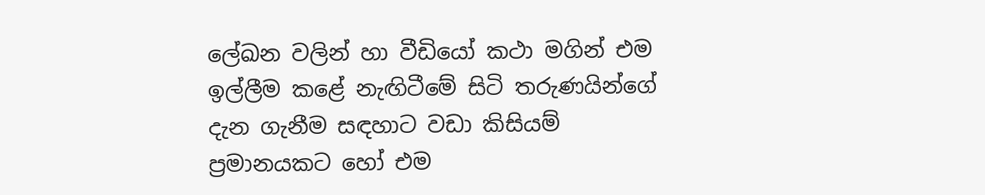ලේඛන වලින් හා වීඩියෝ කථා මගින් එම ඉල්ලීම කළේ නැඟිටීමේ සිටි තරුණයින්ගේ දැන ගැනීම සඳහාට වඩා කිසියම් ප්‍රමානයකට හෝ එම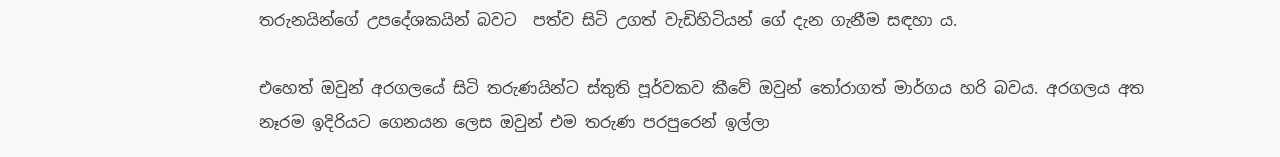තරුනයින්ගේ උපදේශකයින් බවට  පත්ව සිටි උගත් වැඩිහිටියන් ගේ දැන ගැනීම සඳහා ය.

එහෙත් ඔවුන් අරගලයේ සිටි තරුණයින්ට ස්තුති පූර්වකව කීවේ ඔවුන් තෝරාගත් මාර්ගය හරි බවය. අරගලය අත නෑරම ඉදිරියට ගෙනයන ලෙස ඔවුන් එම තරුණ පරපුරෙන් ඉල්ලා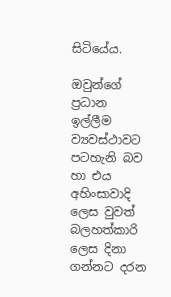සිටියේය.

ඔවුන්ගේ ප්‍රධාන ඉල්ලීම ව්‍යවස්ථාවට පටහැනි බව හා එය අහිංසාවාදි ලෙස වුවත් බලහත්කාරි ලෙස දිනා ගන්නට දරන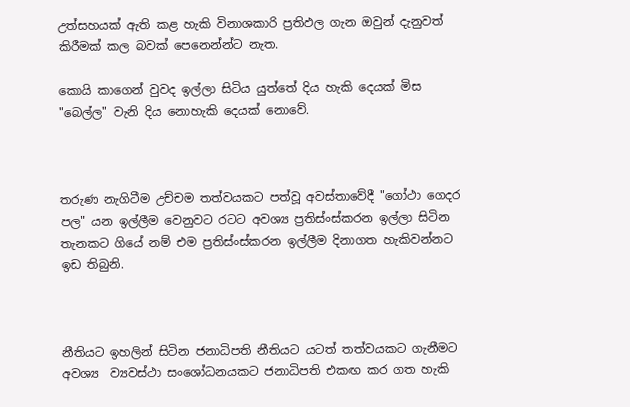උත්සහයක් ඇති කළ හැකි විනාශකාරි ප්‍රතිඵල ගැන ඔවුන් දැනුවත් කිරීමක් කල බවක් පෙනෙන්න්ට නැත.

කොයි කාගෙන් වුවද ඉල්ලා සිටිය යුත්තේ දිය හැකි දෙයක් මිස "බෙල්ල" වැනි දිය නොහැකි දෙයක් නොවේ.



තරුණ නැගිටීම උච්චම තත්වයකට පත්වූ අවස්තාවේදී "ගෝථා ගෙදර පල" යන ඉල්ලීම වෙනුවට රටට අවශ්‍ය ප්‍රතිස්ංස්කරන ඉල්ලා සිටින තැනකට ගියේ නම් එම ප්‍රතිස්ංස්කරන ඉල්ලීම දිනාගත හැකිවන්නට ඉඩ තිබුනි.



නීතියට ඉහලින් සිටින ජනාධිපති නීතියට යටත් තත්වයකට ගැනීමට අවශ්‍ය  ව්‍යවස්ථා සංශෝධනයකට ජනාධිපති එකඟ කර ගත හැකි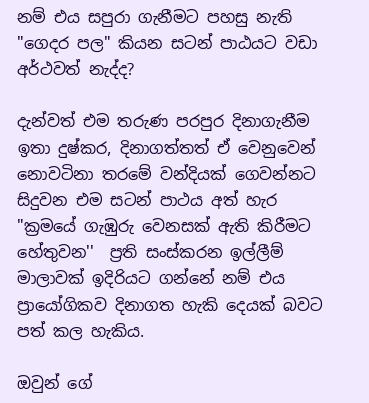නම් එය සපුරා ගැනීමට පහසු නැති "ගෙදර පල" කියන සටන් පාඨයට වඩා අර්ථවත් නැද්ද?

දැන්වත් එම තරුණ පරපුර දිනාගැනීම ඉතා දුෂ්කර, දිනාගත්තත් ඒ වෙනුවෙන් නොවටිනා තරමේ වන්දියක් ගෙවන්නට සිදුවන එම සටන් පාථය අත් හැර "ක්‍රමයේ ගැඹුරු වෙනසක් ඇති කිරීමට හේතුවන''  ප්‍රති සංස්කරන ඉල්ලීම් මාලාවක් ඉදිරියට ගන්නේ නම් එය ප්‍රායෝගිකව දිනාගත හැකි දෙයක් බවට පත් කල හැකිය.

ඔවුන් ගේ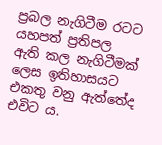ප්‍රබල නැගිටීම රටට යහපත් ප්‍රතිපල ඇති කල නැගිටීමක් ලෙස ඉතිහාසයට එකතු වනු ඇත්තේද එවිට ය.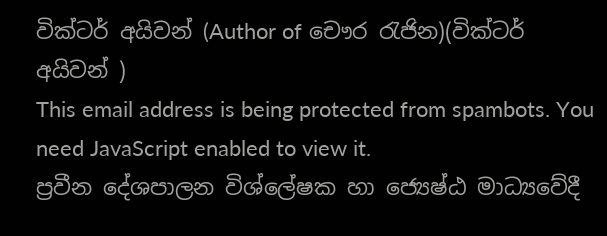වික්ටර් අයිවන් (Author of චෞර රැජින)(වික්ටර් අයිවන් )
This email address is being protected from spambots. You need JavaScript enabled to view it.
ප්‍රවීන දේශපාලන විශ්ලේෂක හා ජ්‍යෙෂ්ඨ මාධ්‍යවේදී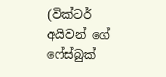(වික්ටර් අයිවන් ගේ ෆේස්බුක්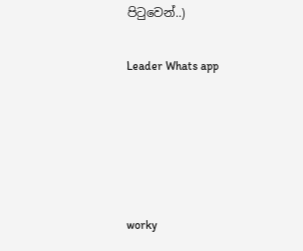පිටුවෙන්..)

Leader Whats app





worky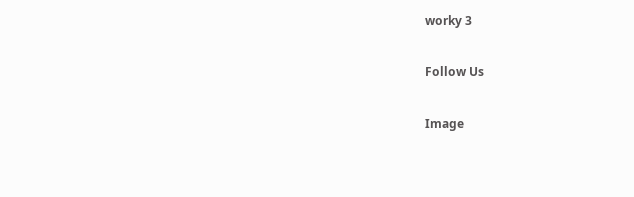worky 3

Follow Us

Image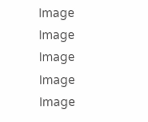Image
Image
Image
Image
Image